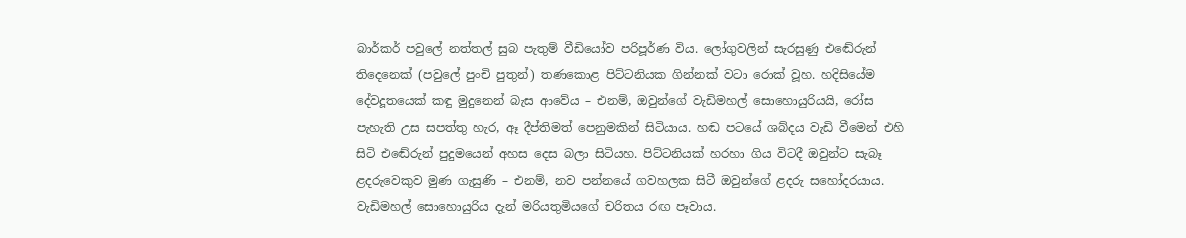බාර්කර් පවුලේ නත්තල් සුබ පැතුම් වීඩියෝව පරිපූර්ණ විය. ලෝගුවලින් සැරසුණු එඬේරුන් තිදෙනෙක් (පවුලේ පුංචි පුතුන්) තණකොළ පිට්ටනියක ගින්නක් වටා රොක් වූහ. හදිසියේම දේවදූතයෙක් කඳු මුදුනෙන් බැස ආවේය – එනම්, ඔවුන්ගේ වැඩිමහල් සොහොයුරියයි, රෝස පැහැති උස සපත්තු හැර, ඈ දීප්තිමත් පෙනුමකින් සිටියාය. හඬ පටයේ ශබ්දය වැඩි වීමෙන් එහි සිටි එඬේරුන් පුදුමයෙන් අහස දෙස බලා සිටියහ. පිට්ටනියක් හරහා ගිය විටදී ඔවුන්ට සැබෑ ළදරුවෙකුව මුණ ගැසුණි – එනම්, නව පන්නයේ ගවහලක සිටී ඔවුන්ගේ ළදරු සහෝදරයාය. වැඩිමහල් සොහොයුරිය දැන් මරියතුමියගේ චරිතය රඟ පෑවාය.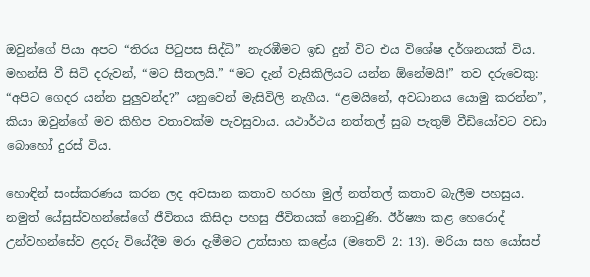ඔවුන්ගේ පියා අපට “තිරය පිටුපස සිද්ධි” නැරඹීමට ඉඩ දුන් විට එය විශේෂ දර්ශනයක් විය. මහන්සි වී සිටි දරුවන්, “මට සීතලයි.” “මට දැන් වැසිකිලියට යන්න ඕනේමයි!” තව දරුවෙකු: “අපිට ගෙදර යන්න පුලුවන්ද?” යනුවෙන් මැසිවිලි නැගීය. “ළමයිනේ, අවධානය යොමු කරන්න”, කියා ඔවුන්ගේ මව කිහිප වතාවක්ම පැවසුවාය. යථාර්ථය නත්තල් සුබ පැතුම් වීඩියෝවට වඩා බොහෝ දුරස් විය.

හොඳින් සංස්කරණය කරන ලද අවසාන කතාව හරහා මුල් නත්තල් කතාව බැලීම පහසුය. නමුත් යේසුස්වහන්සේගේ ජීවිතය කිසිදා පහසු ජීවිතයක් නොවුණි. ඊර්ෂ්‍යා කළ හෙරොද් උන්වහන්සේව ළදරු වියේදීම මරා දැමීමට උත්සාහ කළේය (මතෙව් 2: 13). මරියා සහ යෝසප්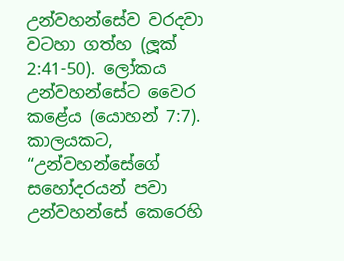උන්වහන්සේව වරදවා වටහා ගත්හ (ලූක් 2:41-50). ලෝකය උන්වහන්සේට වෛර කළේය (යොහන් 7:7). කාලයකට, “උන්වහන්සේගේ සහෝදරයන් පවා උන්වහන්සේ කෙරෙහි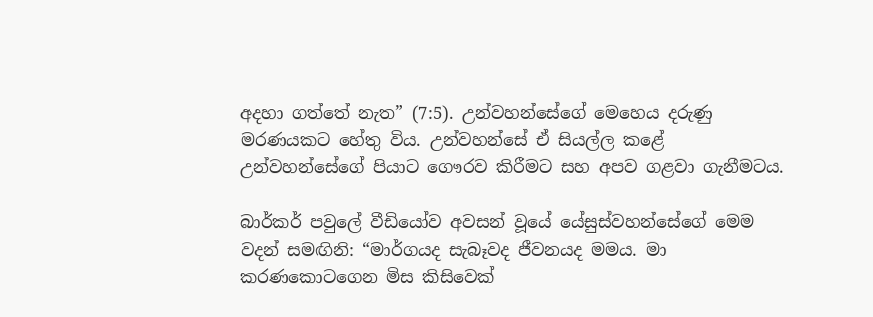අදහා ගත්තේ නැත” (7:5). උන්වහන්සේගේ මෙහෙය දරුණු මරණයකට හේතු විය. උන්වහන්සේ ඒ සියල්ල කළේ උන්වහන්සේගේ පියාට ගෞරව කිරීමට සහ අපව ගළවා ගැනීමටය.

බාර්කර් පවුලේ වීඩියෝව අවසන් වූයේ යේසුස්වහන්සේගේ මෙම වදන් සමඟිනි: “මාර්ගයද සැබෑවද ජීවනයද මමය. මා කරණකොටගෙන මිස කිසිවෙක්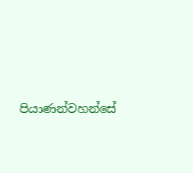පියාණන්වහන්සේ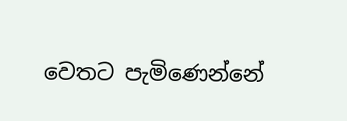වෙතට පැමිණෙන්නේ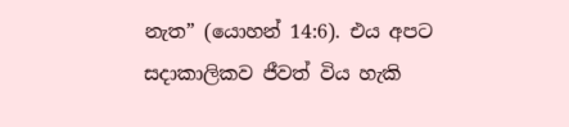නැත” (යොහන් 14:6). එය අපට සදාකාලිකව ජීවත් විය හැකි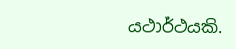යථාර්ථයකි.